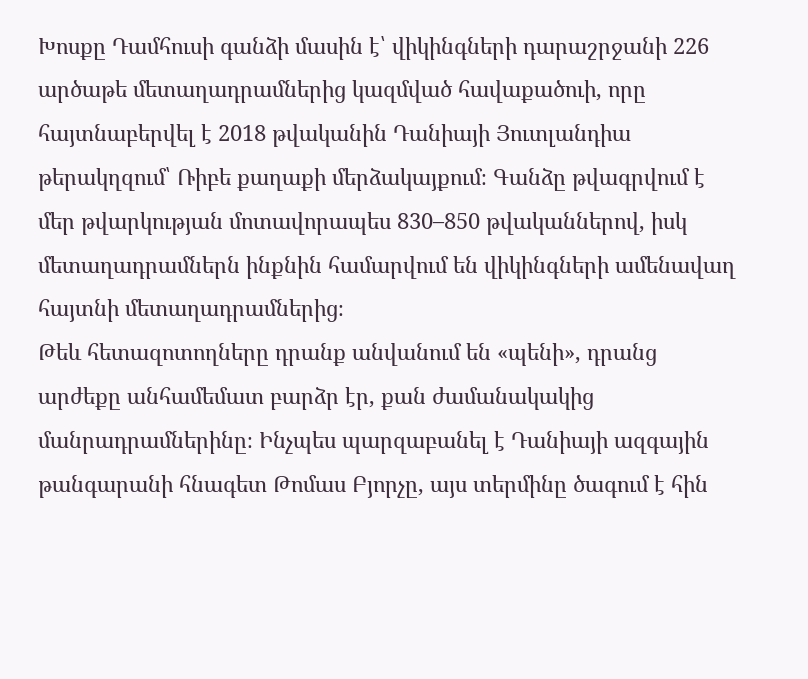Խոսքը Դամհուսի գանձի մասին է՝ վիկինգների դարաշրջանի 226 արծաթե մետաղադրամներից կազմված հավաքածուի, որը հայտնաբերվել է 2018 թվականին Դանիայի Յուտլանդիա թերակղզում՝ Ռիբե քաղաքի մերձակայքում։ Գանձը թվագրվում է մեր թվարկության մոտավորապես 830–850 թվականներով, իսկ մետաղադրամներն ինքնին համարվում են վիկինգների ամենավաղ հայտնի մետաղադրամներից։
Թեև հետազոտողները դրանք անվանում են «պենի», դրանց արժեքը անհամեմատ բարձր էր, քան ժամանակակից մանրադրամներինը։ Ինչպես պարզաբանել է Դանիայի ազգային թանգարանի հնագետ Թոմաս Բյորչը, այս տերմինը ծագում է հին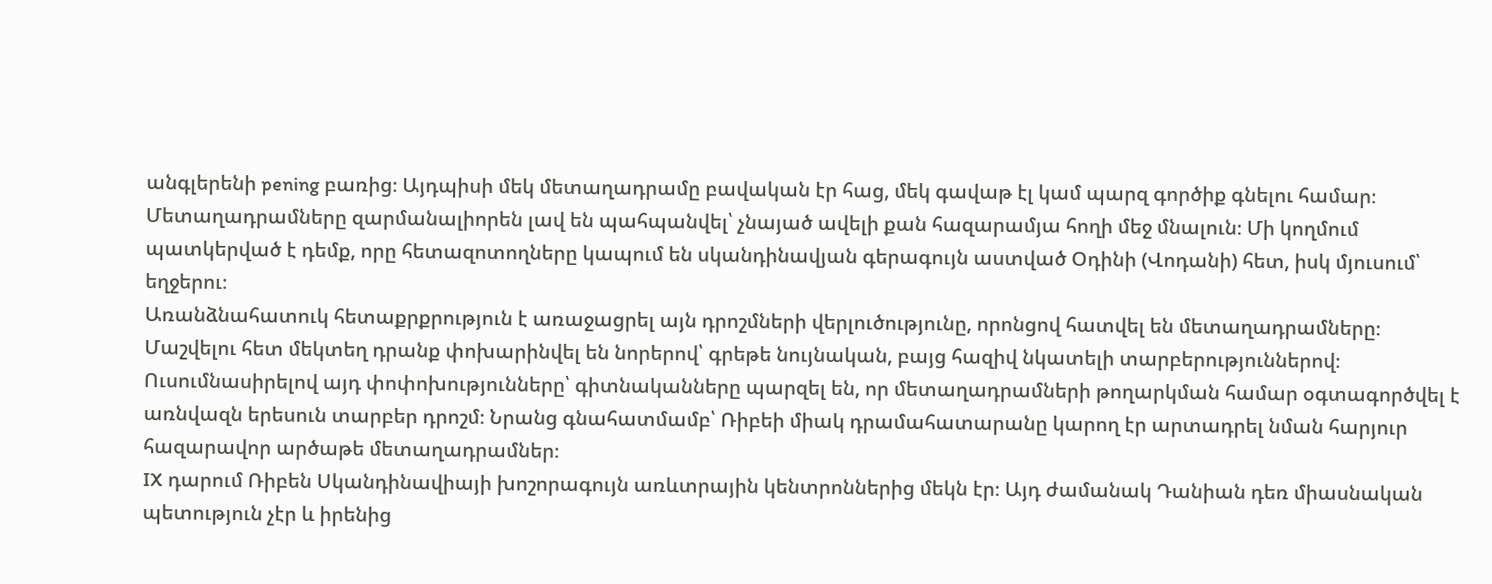անգլերենի pening բառից։ Այդպիսի մեկ մետաղադրամը բավական էր հաց, մեկ գավաթ էլ կամ պարզ գործիք գնելու համար։
Մետաղադրամները զարմանալիորեն լավ են պահպանվել՝ չնայած ավելի քան հազարամյա հողի մեջ մնալուն։ Մի կողմում պատկերված է դեմք, որը հետազոտողները կապում են սկանդինավյան գերագույն աստված Օդինի (Վոդանի) հետ, իսկ մյուսում՝ եղջերու։
Առանձնահատուկ հետաքրքրություն է առաջացրել այն դրոշմների վերլուծությունը, որոնցով հատվել են մետաղադրամները։ Մաշվելու հետ մեկտեղ դրանք փոխարինվել են նորերով՝ գրեթե նույնական, բայց հազիվ նկատելի տարբերություններով։
Ուսումնասիրելով այդ փոփոխությունները՝ գիտնականները պարզել են, որ մետաղադրամների թողարկման համար օգտագործվել է առնվազն երեսուն տարբեր դրոշմ։ Նրանց գնահատմամբ՝ Ռիբեի միակ դրամահատարանը կարող էր արտադրել նման հարյուր հազարավոր արծաթե մետաղադրամներ։
IX դարում Ռիբեն Սկանդինավիայի խոշորագույն առևտրային կենտրոններից մեկն էր։ Այդ ժամանակ Դանիան դեռ միասնական պետություն չէր և իրենից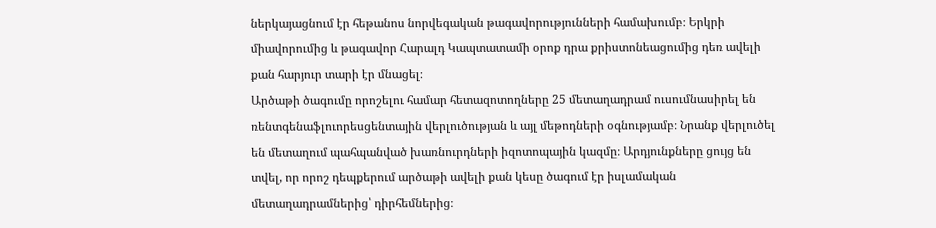ներկայացնում էր հեթանոս նորվեգական թագավորությունների համախումբ։ Երկրի միավորումից և թագավոր Հարալդ Կապտատամի օրոք դրա քրիստոնեացումից դեռ ավելի քան հարյուր տարի էր մնացել։
Արծաթի ծագումը որոշելու համար հետազոտողները 25 մետաղադրամ ուսումնասիրել են ռենտգենաֆլուորեսցենտային վերլուծության և այլ մեթոդների օգնությամբ։ Նրանք վերլուծել են մետաղում պահպանված խառնուրդների իզոտոպային կազմը։ Արդյունքները ցույց են տվել, որ որոշ դեպքերում արծաթի ավելի քան կեսը ծագում էր իսլամական մետաղադրամներից՝ դիրհեմներից։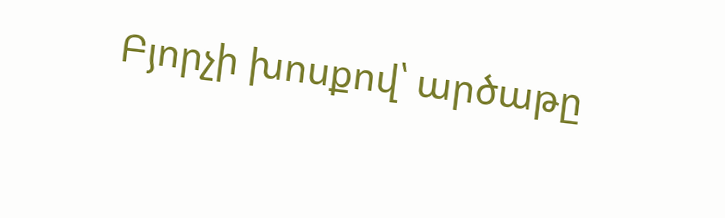Բյորչի խոսքով՝ արծաթը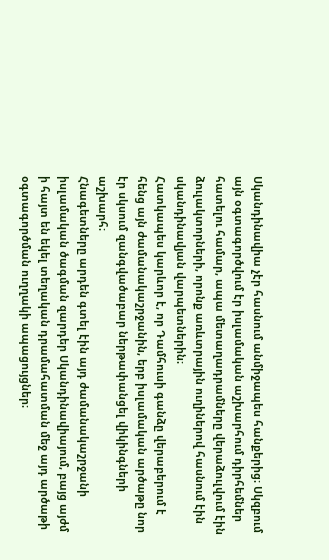Սկանդինավիա չէր հասնում անմիջապես հանքերից։ Սկզբում այն օգտագործվում էր իսլամական աշխարհում դիրհեմներ հատելու համար, ապա մետաղադրամները վերաձուլվում էին ձուլակտորների, որոնք առևտրային ուղիներով հասնում էին սկանդինավյան վարպետներին։
Հատկապես կարևոր է, որ Դամհուսի գանձը վերաբերում է հենց այն ժամանակաշրջանին, երբ իսլամական արծաթը նոր էր սկսում զանգվածաբար ներթափանցել վիկինգների աշխարհ։
Հնագետները արդեն գտել էին այդ ժամանակաշրջանի իսլամական ծագման զարդեր Սկանդինավիայում, բայց այժմ ի հայտ են եկել տեղական դրամահատման մեջ այդ արծաթի օգտագործման ուղղակի ապացույցներ։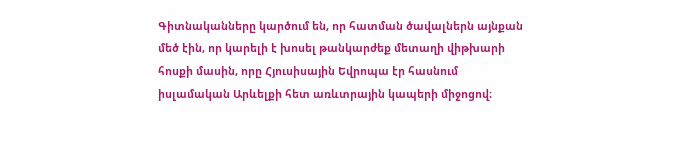Գիտնականները կարծում են, որ հատման ծավալներն այնքան մեծ էին, որ կարելի է խոսել թանկարժեք մետաղի վիթխարի հոսքի մասին, որը Հյուսիսային Եվրոպա էր հասնում իսլամական Արևելքի հետ առևտրային կապերի միջոցով։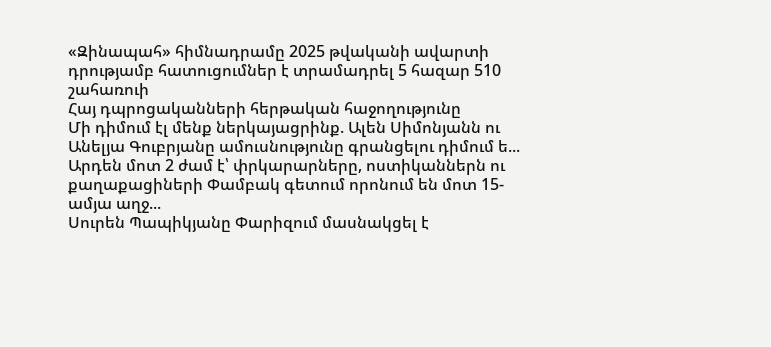«Զինապահ» հիմնադրամը 2025 թվականի ավարտի դրությամբ հատուցումներ է տրամադրել 5 հազար 510 շահառուի
Հայ դպրոցականների հերթական հաջողությունը
Մի դիմում էլ մենք ներկայացրինք. Ալեն Սիմոնյանն ու Անելյա Գուբրյանը ամուսնությունը գրանցելու դիմում ե...
Արդեն մոտ 2 ժամ է՝ փրկարարները, ոստիկաններն ու քաղաքացիների Փամբակ գետում որոնում են մոտ 15-ամյա աղջ...
Սուրեն Պապիկյանը Փարիզում մասնակցել է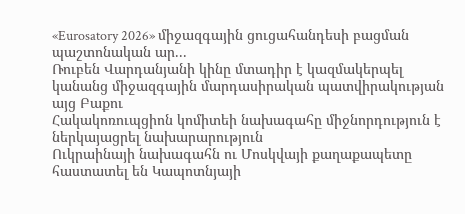«Eurosatory 2026» միջազգային ցուցահանդեսի բացման պաշտոնական ար...
Ռուբեն Վարդանյանի կինը մտադիր է կազմակերպել կանանց միջազգային մարդասիրական պատվիրակության այց Բաքու
Հակակոռուպցիոն կոմիտեի նախագահը միջնորդություն է ներկայացրել նախարարություն
Ուկրաինայի նախագահն ու Մոսկվայի քաղաքապետը հաստատել են Կապոտնյայի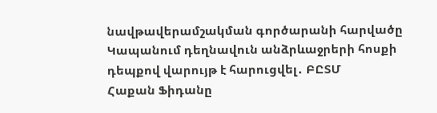նավթավերամշակման գործարանի հարվածը
Կապանում դեղնավուն անձրևաջրերի հոսքի դեպքով վարույթ է հարուցվել․ ԲԸՏՄ
Հաքան Ֆիդանը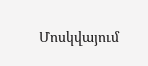Մոսկվայում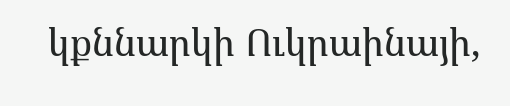կքննարկի Ուկրաինայի,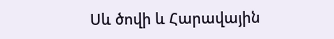Սև ծովի և Հարավային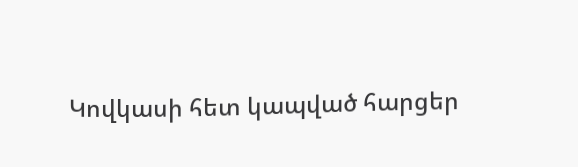Կովկասի հետ կապված հարցեր